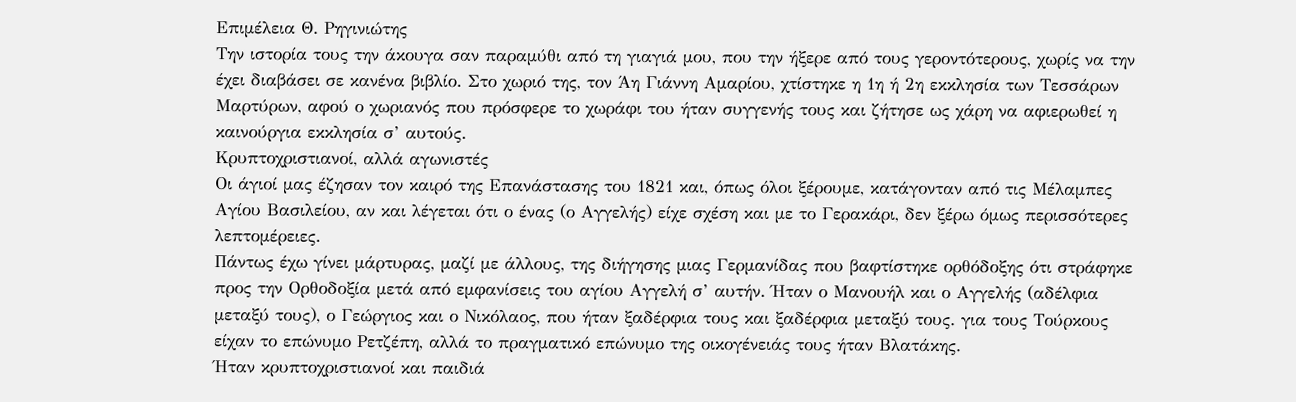Επιμέλεια Θ. Ρηγινιώτης
Την ιστορία τους την άκουγα σαν παραμύθι από τη γιαγιά μου, που την ήξερε από τους γεροντότερους, χωρίς να την έχει διαβάσει σε κανένα βιβλίο. Στο χωριό της, τον Άη Γιάννη Αμαρίου, χτίστηκε η 1η ή 2η εκκλησία των Τεσσάρων Μαρτύρων, αφού ο χωριανός που πρόσφερε το χωράφι του ήταν συγγενής τους και ζήτησε ως χάρη να αφιερωθεί η καινούργια εκκλησία σ’ αυτούς.
Κρυπτοχριστιανοί, αλλά αγωνιστές
Οι άγιοί μας έζησαν τον καιρό της Επανάστασης του 1821 και, όπως όλοι ξέρουμε, κατάγονταν από τις Μέλαμπες Αγίου Βασιλείου, αν και λέγεται ότι ο ένας (ο Αγγελής) είχε σχέση και με το Γερακάρι, δεν ξέρω όμως περισσότερες λεπτομέρειες.
Πάντως έχω γίνει μάρτυρας, μαζί με άλλους, της διήγησης μιας Γερμανίδας που βαφτίστηκε ορθόδοξης ότι στράφηκε προς την Ορθοδοξία μετά από εμφανίσεις του αγίου Αγγελή σ’ αυτήν. Ήταν ο Μανουήλ και ο Αγγελής (αδέλφια μεταξύ τους), ο Γεώργιος και ο Νικόλαος, που ήταν ξαδέρφια τους και ξαδέρφια μεταξύ τους. για τους Τούρκους είχαν το επώνυμο Ρετζέπη, αλλά το πραγματικό επώνυμο της οικογένειάς τους ήταν Βλατάκης.
Ήταν κρυπτοχριστιανοί και παιδιά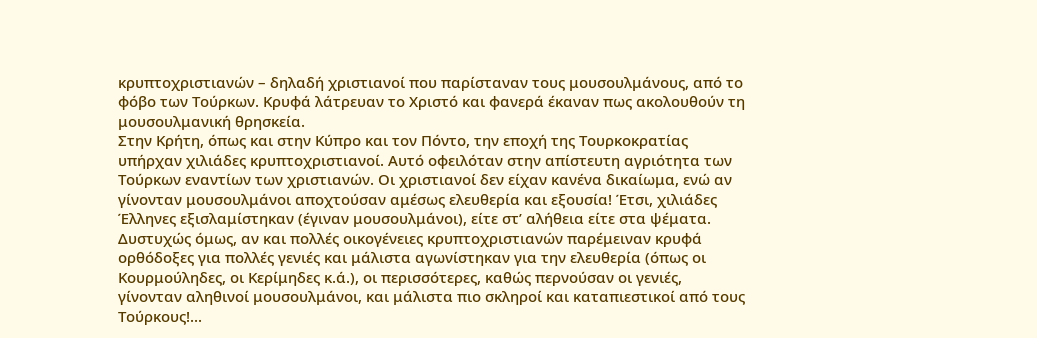κρυπτοχριστιανών – δηλαδή χριστιανοί που παρίσταναν τους μουσουλμάνους, από το φόβο των Τούρκων. Κρυφά λάτρευαν το Χριστό και φανερά έκαναν πως ακολουθούν τη μουσουλμανική θρησκεία.
Στην Κρήτη, όπως και στην Κύπρο και τον Πόντο, την εποχή της Τουρκοκρατίας υπήρχαν χιλιάδες κρυπτοχριστιανοί. Αυτό οφειλόταν στην απίστευτη αγριότητα των Τούρκων εναντίων των χριστιανών. Οι χριστιανοί δεν είχαν κανένα δικαίωμα, ενώ αν γίνονταν μουσουλμάνοι αποχτούσαν αμέσως ελευθερία και εξουσία! Έτσι, χιλιάδες Έλληνες εξισλαμίστηκαν (έγιναν μουσουλμάνοι), είτε στ’ αλήθεια είτε στα ψέματα.
Δυστυχώς όμως, αν και πολλές οικογένειες κρυπτοχριστιανών παρέμειναν κρυφά ορθόδοξες για πολλές γενιές και μάλιστα αγωνίστηκαν για την ελευθερία (όπως οι Κουρμούληδες, οι Κερίμηδες κ.ά.), οι περισσότερες, καθώς περνούσαν οι γενιές, γίνονταν αληθινοί μουσουλμάνοι, και μάλιστα πιο σκληροί και καταπιεστικοί από τους Τούρκους!...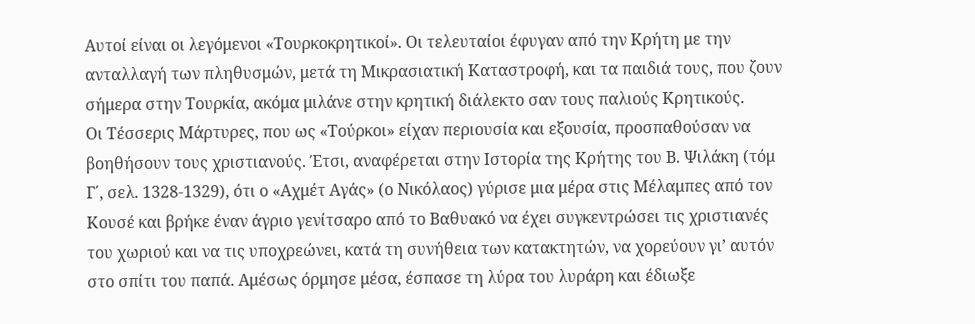Αυτοί είναι οι λεγόμενοι «Τουρκοκρητικοί». Οι τελευταίοι έφυγαν από την Κρήτη με την ανταλλαγή των πληθυσμών, μετά τη Μικρασιατική Καταστροφή, και τα παιδιά τους, που ζουν σήμερα στην Τουρκία, ακόμα μιλάνε στην κρητική διάλεκτο σαν τους παλιούς Κρητικούς.
Οι Τέσσερις Μάρτυρες, που ως «Τούρκοι» είχαν περιουσία και εξουσία, προσπαθούσαν να βοηθήσουν τους χριστιανούς. Έτσι, αναφέρεται στην Ιστορία της Κρήτης του Β. Ψιλάκη (τόμ Γ΄, σελ. 1328-1329), ότι ο «Αχμέτ Αγάς» (ο Νικόλαος) γύρισε μια μέρα στις Μέλαμπες από τον Κουσέ και βρήκε έναν άγριο γενίτσαρο από το Βαθυακό να έχει συγκεντρώσει τις χριστιανές του χωριού και να τις υποχρεώνει, κατά τη συνήθεια των κατακτητών, να χορεύουν γι’ αυτόν στο σπίτι του παπά. Αμέσως όρμησε μέσα, έσπασε τη λύρα του λυράρη και έδιωξε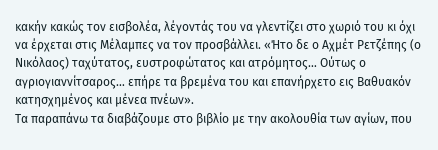κακήν κακώς τον εισβολέα, λέγοντάς του να γλεντίζει στο χωριό του κι όχι να έρχεται στις Μέλαμπες να τον προσβάλλει. «Ήτο δε ο Αχμέτ Ρετζέπης (ο Νικόλαος) ταχύτατος, ευστροφώτατος και ατρόμητος… Ούτως ο αγριογιαννίτσαρος… επήρε τα βρεμένα του και επανήρχετο εις Βαθυακόν κατησχημένος και μένεα πνέων».
Τα παραπάνω τα διαβάζουμε στο βιβλίο με την ακολουθία των αγίων, που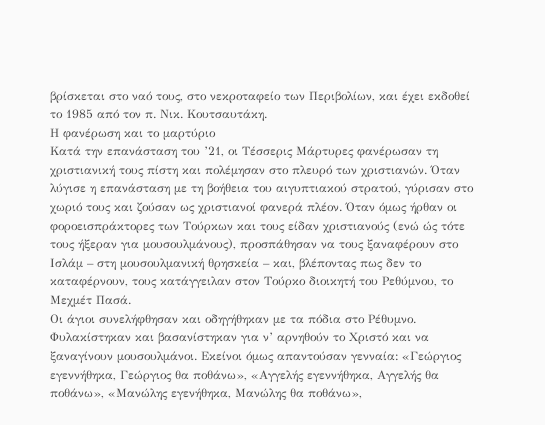βρίσκεται στο ναό τους, στο νεκροταφείο των Περιβολίων, και έχει εκδοθεί το 1985 από τον π. Νικ. Κουτσαυτάκη.
Η φανέρωση και το μαρτύριο
Κατά την επανάσταση του ’21, οι Τέσσερις Μάρτυρες φανέρωσαν τη χριστιανική τους πίστη και πολέμησαν στο πλευρό των χριστιανών. Όταν λύγισε η επανάσταση με τη βοήθεια του αιγυπτιακού στρατού, γύρισαν στο χωριό τους και ζούσαν ως χριστιανοί φανερά πλέον. Όταν όμως ήρθαν οι φοροεισπράκτορες των Τούρκων και τους είδαν χριστιανούς (ενώ ώς τότε τους ήξεραν για μουσουλμάνους), προσπάθησαν να τους ξαναφέρουν στο Ισλάμ – στη μουσουλμανική θρησκεία – και, βλέποντας πως δεν το καταφέρνουν, τους κατάγγειλαν στον Τούρκο διοικητή του Ρεθύμνου, το Μεχμέτ Πασά.
Οι άγιοι συνελήφθησαν και οδηγήθηκαν με τα πόδια στο Ρέθυμνο. Φυλακίστηκαν και βασανίστηκαν για ν’ αρνηθούν το Χριστό και να ξαναγίνουν μουσουλμάνοι. Εκείνοι όμως απαντούσαν γενναία: «Γεώργιος εγεννήθηκα, Γεώργιος θα ποθάνω», «Αγγελής εγεννήθηκα, Αγγελής θα ποθάνω», «Μανώλης εγενήθηκα, Μανώλης θα ποθάνω»,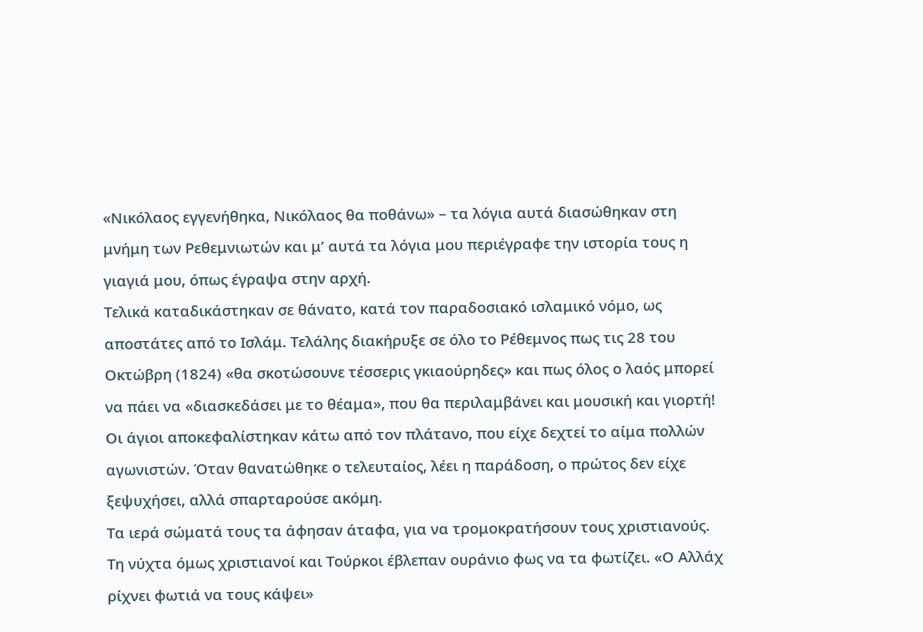«Νικόλαος εγγενήθηκα, Νικόλαος θα ποθάνω» – τα λόγια αυτά διασώθηκαν στη μνήμη των Ρεθεμνιωτών και μ’ αυτά τα λόγια μου περιέγραφε την ιστορία τους η γιαγιά μου, όπως έγραψα στην αρχή.
Τελικά καταδικάστηκαν σε θάνατο, κατά τον παραδοσιακό ισλαμικό νόμο, ως αποστάτες από το Ισλάμ. Τελάλης διακήρυξε σε όλο το Ρέθεμνος πως τις 28 του Οκτώβρη (1824) «θα σκοτώσουνε τέσσερις γκιαούρηδες» και πως όλος ο λαός μπορεί να πάει να «διασκεδάσει με το θέαμα», που θα περιλαμβάνει και μουσική και γιορτή! Οι άγιοι αποκεφαλίστηκαν κάτω από τον πλάτανο, που είχε δεχτεί το αίμα πολλών αγωνιστών. Όταν θανατώθηκε ο τελευταίος, λέει η παράδοση, ο πρώτος δεν είχε ξεψυχήσει, αλλά σπαρταρούσε ακόμη.
Τα ιερά σώματά τους τα άφησαν άταφα, για να τρομοκρατήσουν τους χριστιανούς. Τη νύχτα όμως χριστιανοί και Τούρκοι έβλεπαν ουράνιο φως να τα φωτίζει. «Ο Αλλάχ ρίχνει φωτιά να τους κάψει»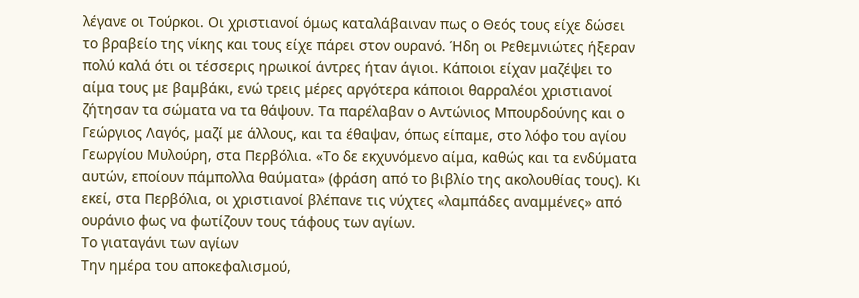λέγανε οι Τούρκοι. Οι χριστιανοί όμως καταλάβαιναν πως ο Θεός τους είχε δώσει το βραβείο της νίκης και τους είχε πάρει στον ουρανό. Ήδη οι Ρεθεμνιώτες ήξεραν πολύ καλά ότι οι τέσσερις ηρωικοί άντρες ήταν άγιοι. Κάποιοι είχαν μαζέψει το αίμα τους με βαμβάκι, ενώ τρεις μέρες αργότερα κάποιοι θαρραλέοι χριστιανοί ζήτησαν τα σώματα να τα θάψουν. Τα παρέλαβαν ο Αντώνιος Μπουρδούνης και ο Γεώργιος Λαγός, μαζί με άλλους, και τα έθαψαν, όπως είπαμε, στο λόφο του αγίου Γεωργίου Μυλούρη, στα Περβόλια. «Το δε εκχυνόμενο αίμα, καθώς και τα ενδύματα αυτών, εποίουν πάμπολλα θαύματα» (φράση από το βιβλίο της ακολουθίας τους). Κι εκεί, στα Περβόλια, οι χριστιανοί βλέπανε τις νύχτες «λαμπάδες αναμμένες» από ουράνιο φως να φωτίζουν τους τάφους των αγίων.
Το γιαταγάνι των αγίων
Την ημέρα του αποκεφαλισμού,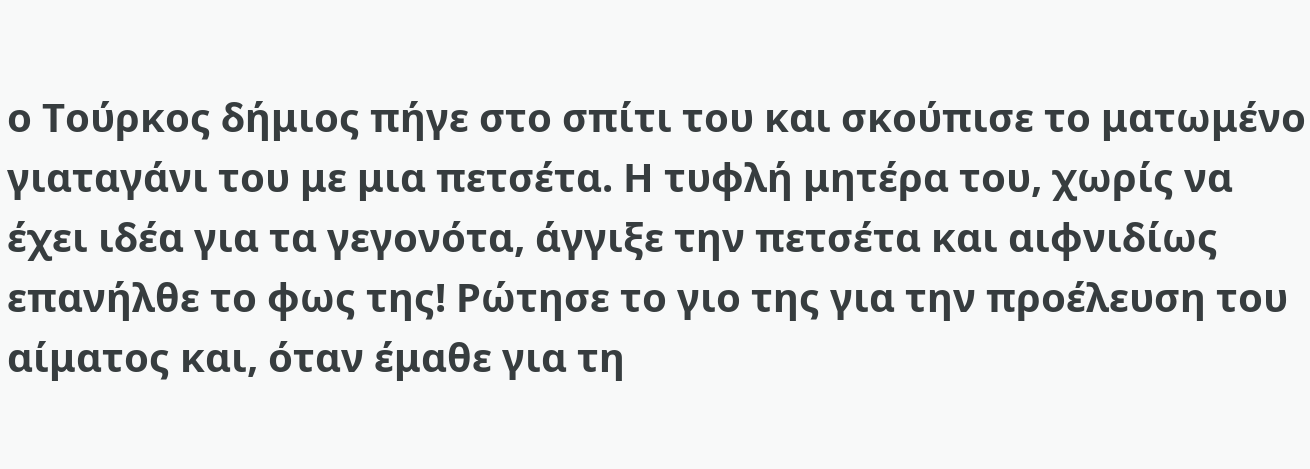ο Τούρκος δήμιος πήγε στο σπίτι του και σκούπισε το ματωμένο γιαταγάνι του με μια πετσέτα. Η τυφλή μητέρα του, χωρίς να έχει ιδέα για τα γεγονότα, άγγιξε την πετσέτα και αιφνιδίως επανήλθε το φως της! Ρώτησε το γιο της για την προέλευση του αίματος και, όταν έμαθε για τη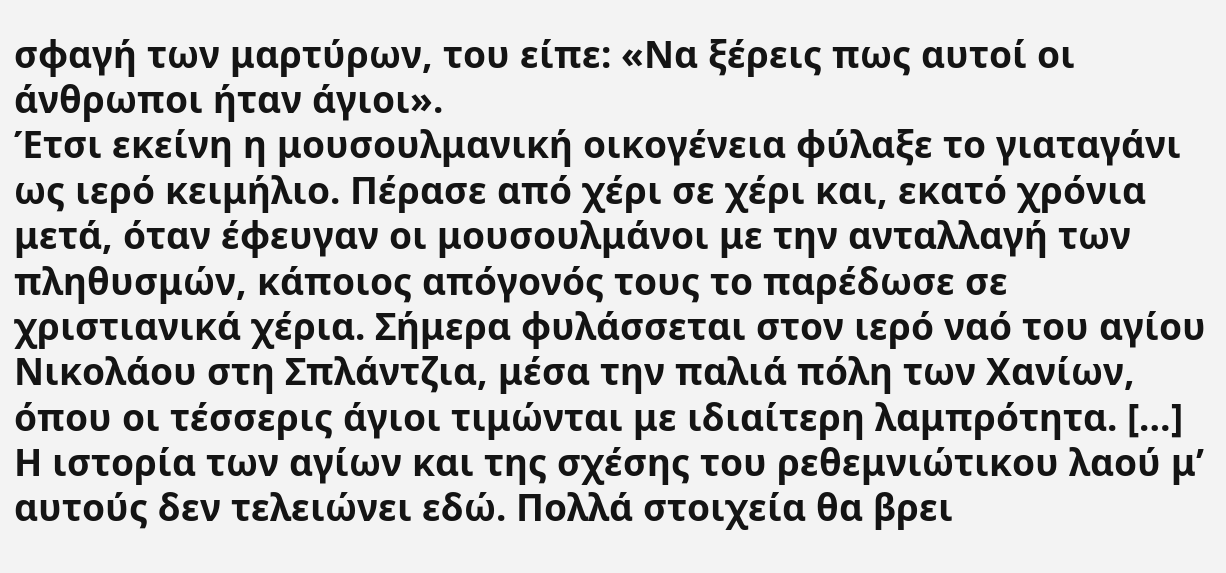σφαγή των μαρτύρων, του είπε: «Να ξέρεις πως αυτοί οι άνθρωποι ήταν άγιοι».
Έτσι εκείνη η μουσουλμανική οικογένεια φύλαξε το γιαταγάνι ως ιερό κειμήλιο. Πέρασε από χέρι σε χέρι και, εκατό χρόνια μετά, όταν έφευγαν οι μουσουλμάνοι με την ανταλλαγή των πληθυσμών, κάποιος απόγονός τους το παρέδωσε σε χριστιανικά χέρια. Σήμερα φυλάσσεται στον ιερό ναό του αγίου Νικολάου στη Σπλάντζια, μέσα την παλιά πόλη των Χανίων, όπου οι τέσσερις άγιοι τιμώνται με ιδιαίτερη λαμπρότητα. […]
Η ιστορία των αγίων και της σχέσης του ρεθεμνιώτικου λαού μ’ αυτούς δεν τελειώνει εδώ. Πολλά στοιχεία θα βρει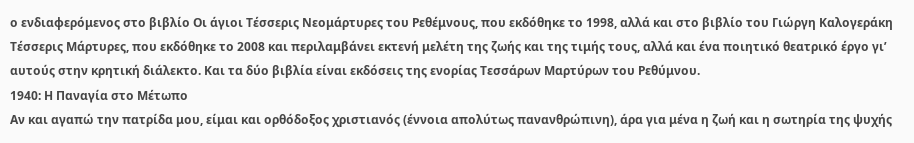ο ενδιαφερόμενος στο βιβλίο Οι άγιοι Τέσσερις Νεομάρτυρες του Ρεθέμνους, που εκδόθηκε το 1998, αλλά και στο βιβλίο του Γιώργη Καλογεράκη Τέσσερις Μάρτυρες, που εκδόθηκε το 2008 και περιλαμβάνει εκτενή μελέτη της ζωής και της τιμής τους, αλλά και ένα ποιητικό θεατρικό έργο γι’ αυτούς στην κρητική διάλεκτο. Και τα δύο βιβλία είναι εκδόσεις της ενορίας Τεσσάρων Μαρτύρων του Ρεθύμνου.
1940: Η Παναγία στο Μέτωπο
Αν και αγαπώ την πατρίδα μου, είμαι και ορθόδοξος χριστιανός (έννοια απολύτως πανανθρώπινη), άρα για μένα η ζωή και η σωτηρία της ψυχής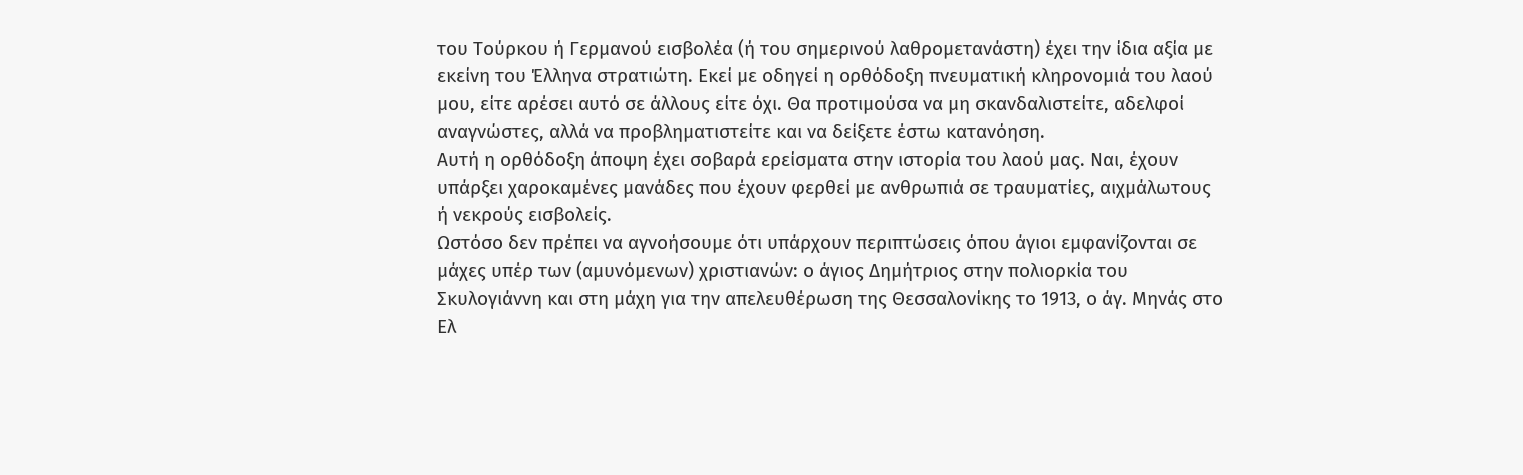του Τούρκου ή Γερμανού εισβολέα (ή του σημερινού λαθρομετανάστη) έχει την ίδια αξία με εκείνη του Έλληνα στρατιώτη. Εκεί με οδηγεί η ορθόδοξη πνευματική κληρονομιά του λαού μου, είτε αρέσει αυτό σε άλλους είτε όχι. Θα προτιμούσα να μη σκανδαλιστείτε, αδελφοί αναγνώστες, αλλά να προβληματιστείτε και να δείξετε έστω κατανόηση.
Αυτή η ορθόδοξη άποψη έχει σοβαρά ερείσματα στην ιστορία του λαού μας. Ναι, έχουν υπάρξει χαροκαμένες μανάδες που έχουν φερθεί με ανθρωπιά σε τραυματίες, αιχμάλωτους ή νεκρούς εισβολείς.
Ωστόσο δεν πρέπει να αγνοήσουμε ότι υπάρχουν περιπτώσεις όπου άγιοι εμφανίζονται σε μάχες υπέρ των (αμυνόμενων) χριστιανών: ο άγιος Δημήτριος στην πολιορκία του Σκυλογιάννη και στη μάχη για την απελευθέρωση της Θεσσαλονίκης το 1913, ο άγ. Μηνάς στο Ελ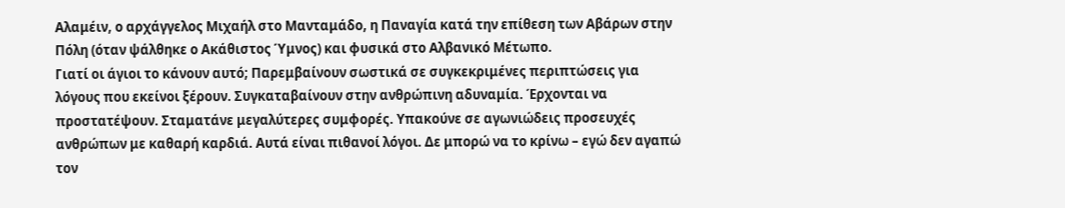Αλαμέιν, ο αρχάγγελος Μιχαήλ στο Μανταμάδο, η Παναγία κατά την επίθεση των Αβάρων στην Πόλη (όταν ψάλθηκε ο Ακάθιστος Ύμνος) και φυσικά στο Αλβανικό Μέτωπο.
Γιατί οι άγιοι το κάνουν αυτό; Παρεμβαίνουν σωστικά σε συγκεκριμένες περιπτώσεις για λόγους που εκείνοι ξέρουν. Συγκαταβαίνουν στην ανθρώπινη αδυναμία. Έρχονται να προστατέψουν. Σταματάνε μεγαλύτερες συμφορές. Υπακούνε σε αγωνιώδεις προσευχές ανθρώπων με καθαρή καρδιά. Αυτά είναι πιθανοί λόγοι. Δε μπορώ να το κρίνω – εγώ δεν αγαπώ τον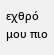εχθρό μου πιο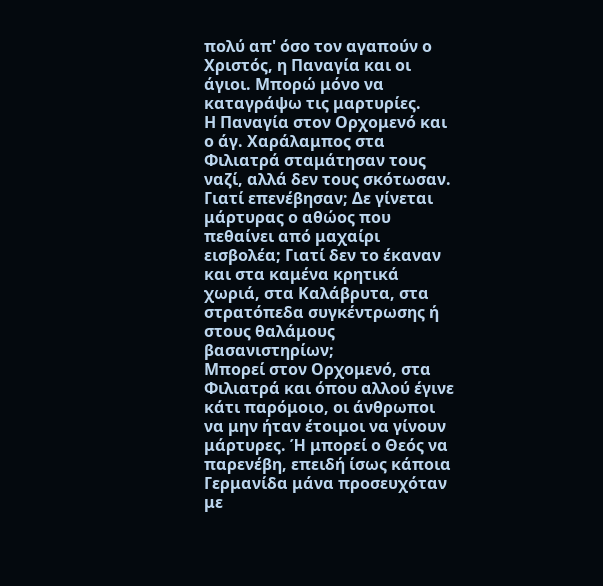πολύ απ' όσο τον αγαπούν ο Χριστός, η Παναγία και οι άγιοι. Μπορώ μόνο να καταγράψω τις μαρτυρίες.
Η Παναγία στον Ορχομενό και ο άγ. Χαράλαμπος στα Φιλιατρά σταμάτησαν τους ναζί, αλλά δεν τους σκότωσαν. Γιατί επενέβησαν; Δε γίνεται μάρτυρας ο αθώος που πεθαίνει από μαχαίρι εισβολέα; Γιατί δεν το έκαναν και στα καμένα κρητικά χωριά, στα Καλάβρυτα, στα στρατόπεδα συγκέντρωσης ή στους θαλάμους βασανιστηρίων;
Μπορεί στον Ορχομενό, στα Φιλιατρά και όπου αλλού έγινε κάτι παρόμοιο, οι άνθρωποι να μην ήταν έτοιμοι να γίνουν μάρτυρες. Ή μπορεί ο Θεός να παρενέβη, επειδή ίσως κάποια Γερμανίδα μάνα προσευχόταν με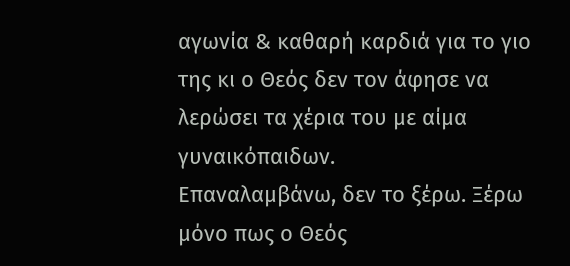αγωνία & καθαρή καρδιά για το γιο της κι ο Θεός δεν τον άφησε να λερώσει τα χέρια του με αίμα γυναικόπαιδων.
Επαναλαμβάνω, δεν το ξέρω. Ξέρω μόνο πως ο Θεός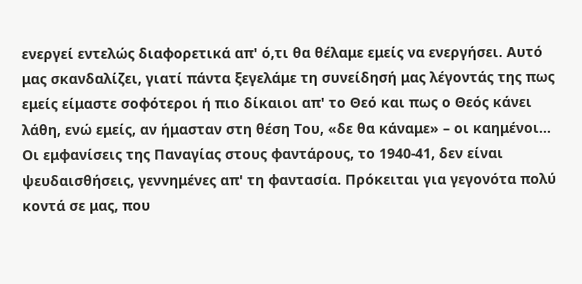ενεργεί εντελώς διαφορετικά απ' ό,τι θα θέλαμε εμείς να ενεργήσει. Αυτό μας σκανδαλίζει, γιατί πάντα ξεγελάμε τη συνείδησή μας λέγοντάς της πως εμείς είμαστε σοφότεροι ή πιο δίκαιοι απ' το Θεό και πως ο Θεός κάνει λάθη, ενώ εμείς, αν ήμασταν στη θέση Του, «δε θα κάναμε» – οι καημένοι...
Οι εμφανίσεις της Παναγίας στους φαντάρους, το 1940-41, δεν είναι ψευδαισθήσεις, γεννημένες απ' τη φαντασία. Πρόκειται για γεγονότα πολύ κοντά σε μας, που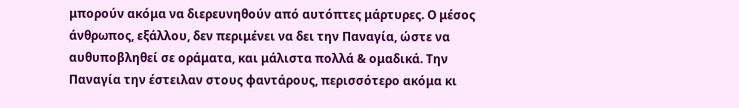μπορούν ακόμα να διερευνηθούν από αυτόπτες μάρτυρες. Ο μέσος άνθρωπος, εξάλλου, δεν περιμένει να δει την Παναγία, ώστε να αυθυποβληθεί σε οράματα, και μάλιστα πολλά & ομαδικά. Την Παναγία την έστειλαν στους φαντάρους, περισσότερο ακόμα κι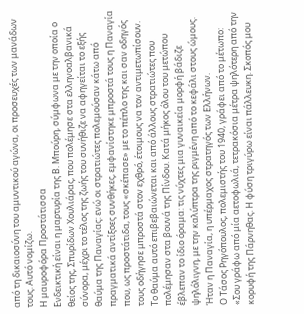από τη δικαιοσύνη του αμυντικού αγώνα, οι προσευχές των μανάδων τους. Αυτό νομίζω.
Η μαυροφόρα Προστάτισσα
Ενδεικτική είναι η μαρτυρία της Β. Μπούρη, σύμφωνα με την οποία ο θείος της, Σπυρίδων Χουλιάρας, που πολέμησε στα ελληνοαλβανικά σύνορα, μέχρι το τέλος της ζωής του συνήθιζε να αφηγείται το εξής θαύμα της Παναγίας: ενώ οι στρατιώτες πολεμούσαν κάτω από πραγματικά αντίξοες συνθήκες, εμφανίστηκε μπροστά τους η Παναγία που, ως προστάτιδα, τους «σκέπασε» με το πέπλο της και σαν οδηγός τους οδήγησε μπροστά στον εχθρό, έτοιμους να τον αντιμετωπίσουν.
Το θαύμα αυτό επιβεβαιώνεται και από άλλους στρατιώτες που πολέμησαν στα βουνά της Πίνδου. Κατά μήκος όλου του μετώπου έβλεπαν το ίδιο όραμα: τις νύχτες μια γυναικεία μορφή βάδιζε ψηλόλιγνη, με την καλύπτρα της ριγμένη από το κεφάλι στους ώμους. Ήταν η Παναγία, η υπέρμαχος στρατηγός των Ελλήνων.
Ο Τάσος Ρηγόπουλος, πολεμιστής του 1940, γράφει από το μέτωπο:
«Σου γράφω από μία αετοφωλιά, τετρακόσια μέτρα ψηλότερη από την κορυφή της Πάρνηθας. Η φύση τριγύρω είναι πάλλευκη. Σκοπός μου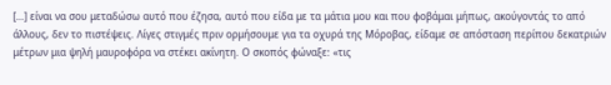[…] είναι να σου μεταδώσω αυτό που έζησα, αυτό που είδα με τα μάτια μου και που φοβάμαι μήπως, ακούγοντάς το από άλλους, δεν το πιστέψεις. Λίγες στιγμές πριν ορμήσουμε για τα οχυρά της Μόροβας, είδαμε σε απόσταση περίπου δεκατριών μέτρων μια ψηλή μαυροφόρα να στέκει ακίνητη. Ο σκοπός φώναξε: «τις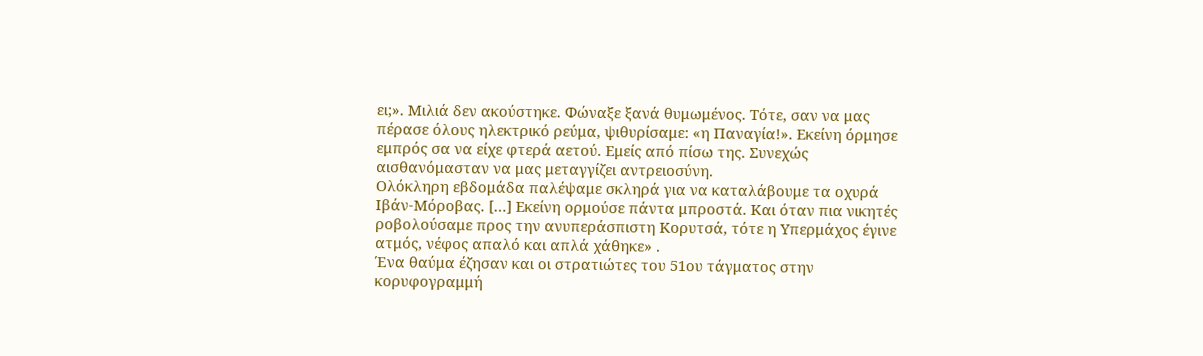ει;». Μιλιά δεν ακούστηκε. Φώναξε ξανά θυμωμένος. Τότε, σαν να μας πέρασε όλους ηλεκτρικό ρεύμα, ψιθυρίσαμε: «η Παναγία!». Εκείνη όρμησε εμπρός σα να είχε φτερά αετού. Εμείς από πίσω της. Συνεχώς αισθανόμασταν να μας μεταγγίζει αντρειοσύνη.
Ολόκληρη εβδομάδα παλέψαμε σκληρά για να καταλάβουμε τα οχυρά Ιβάν-Μόροβας. […] Εκείνη ορμούσε πάντα μπροστά. Και όταν πια νικητές ροβολούσαμε προς την ανυπεράσπιστη Κορυτσά, τότε η Υπερμάχος έγινε ατμός, νέφος απαλό και απλά χάθηκε» .
Ένα θαύμα έζησαν και οι στρατιώτες του 51ου τάγματος στην κορυφογραμμή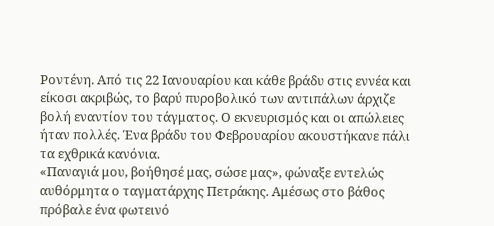Ροντένη. Από τις 22 Ιανουαρίου και κάθε βράδυ στις εννέα και είκοσι ακριβώς, το βαρύ πυροβολικό των αντιπάλων άρχιζε βολή εναντίον του τάγματος. Ο εκνευρισμός και οι απώλειες ήταν πολλές. Ένα βράδυ του Φεβρουαρίου ακουστήκανε πάλι τα εχθρικά κανόνια.
«Παναγιά μου, βοήθησέ μας, σώσε μας», φώναξε εντελώς αυθόρμητα ο ταγματάρχης Πετράκης. Αμέσως στο βάθος πρόβαλε ένα φωτεινό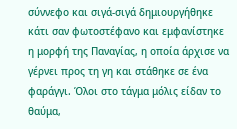σύννεφο και σιγά-σιγά δημιουργήθηκε κάτι σαν φωτοστέφανο και εμφανίστηκε η μορφή της Παναγίας, η οποία άρχισε να γέρνει προς τη γη και στάθηκε σε ένα φαράγγι. Όλοι στο τάγμα μόλις είδαν το θαύμα,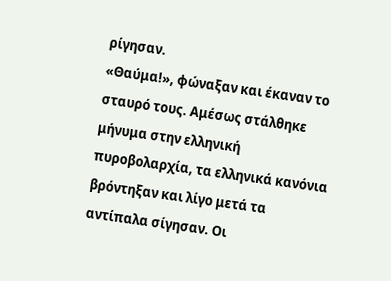ρίγησαν.
«Θαύμα!», φώναξαν και έκαναν το σταυρό τους. Αμέσως στάλθηκε μήνυμα στην ελληνική πυροβολαρχία, τα ελληνικά κανόνια βρόντηξαν και λίγο μετά τα αντίπαλα σίγησαν. Οι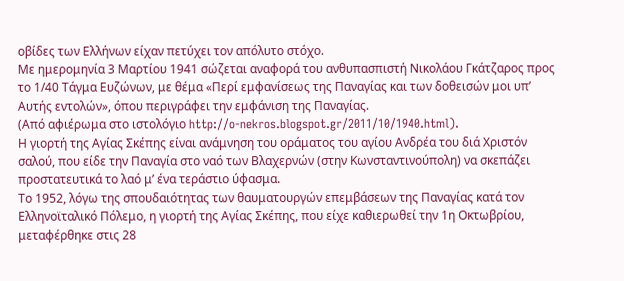οβίδες των Ελλήνων είχαν πετύχει τον απόλυτο στόχο.
Με ημερομηνία 3 Μαρτίου 1941 σώζεται αναφορά του ανθυπασπιστή Νικολάου Γκάτζαρος προς το 1/40 Τάγμα Ευζώνων, με θέμα «Περί εμφανίσεως της Παναγίας και των δοθεισών μοι υπ’ Αυτής εντολών», όπου περιγράφει την εμφάνιση της Παναγίας.
(Από αφιέρωμα στο ιστολόγιο http://o-nekros.blogspot.gr/2011/10/1940.html).
Η γιορτή της Αγίας Σκέπης είναι ανάμνηση του οράματος του αγίου Ανδρέα του διά Χριστόν σαλού, που είδε την Παναγία στο ναό των Βλαχερνών (στην Κωνσταντινούπολη) να σκεπάζει προστατευτικά το λαό μ’ ένα τεράστιο ύφασμα.
Το 1952, λόγω της σπουδαιότητας των θαυματουργών επεμβάσεων της Παναγίας κατά τον Ελληνοϊταλικό Πόλεμο, η γιορτή της Αγίας Σκέπης, που είχε καθιερωθεί την 1η Οκτωβρίου, μεταφέρθηκε στις 28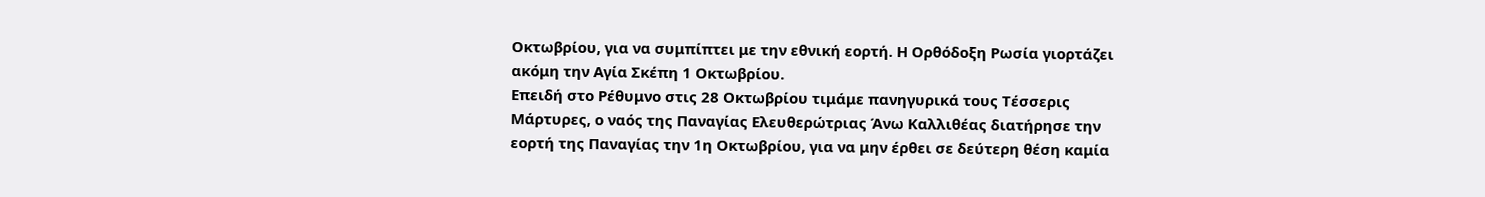Οκτωβρίου, για να συμπίπτει με την εθνική εορτή. Η Ορθόδοξη Ρωσία γιορτάζει ακόμη την Αγία Σκέπη 1 Οκτωβρίου.
Επειδή στο Ρέθυμνο στις 28 Οκτωβρίου τιμάμε πανηγυρικά τους Τέσσερις Μάρτυρες, ο ναός της Παναγίας Ελευθερώτριας Άνω Καλλιθέας διατήρησε την εορτή της Παναγίας την 1η Οκτωβρίου, για να μην έρθει σε δεύτερη θέση καμία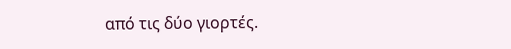από τις δύο γιορτές.